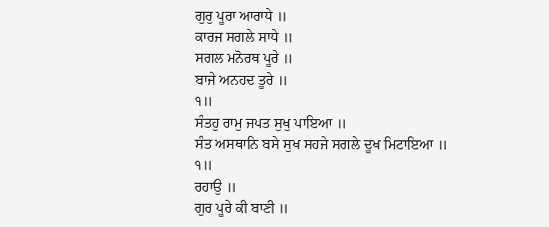ਗੁਰੁ ਪੂਰਾ ਆਰਾਧੇ ॥
ਕਾਰਜ ਸਗਲੇ ਸਾਧੇ ॥
ਸਗਲ ਮਨੋਰਥ ਪੂਰੇ ॥
ਬਾਜੇ ਅਨਹਦ ਤੂਰੇ ॥
੧॥
ਸੰਤਹੁ ਰਾਮੁ ਜਪਤ ਸੁਖੁ ਪਾਇਆ ॥
ਸੰਤ ਅਸਥਾਨਿ ਬਸੇ ਸੁਖ ਸਹਜੇ ਸਗਲੇ ਦੂਖ ਮਿਟਾਇਆ ॥
੧॥
ਰਹਾਉ ॥
ਗੁਰ ਪੂਰੇ ਕੀ ਬਾਣੀ ॥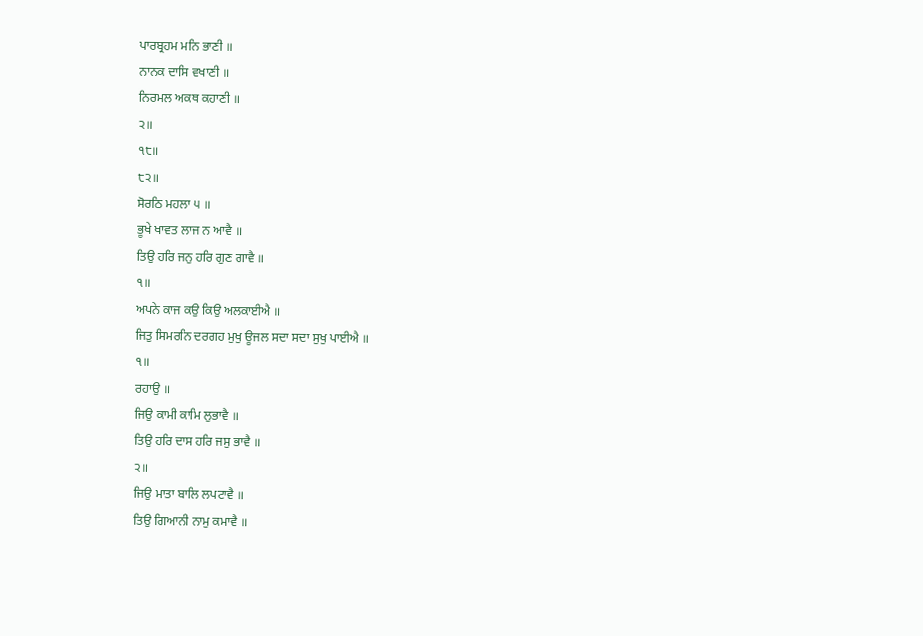ਪਾਰਬ੍ਰਹਮ ਮਨਿ ਭਾਣੀ ॥
ਨਾਨਕ ਦਾਸਿ ਵਖਾਣੀ ॥
ਨਿਰਮਲ ਅਕਥ ਕਹਾਣੀ ॥
੨॥
੧੮॥
੮੨॥
ਸੋਰਠਿ ਮਹਲਾ ੫ ॥
ਭੂਖੇ ਖਾਵਤ ਲਾਜ ਨ ਆਵੈ ॥
ਤਿਉ ਹਰਿ ਜਨੁ ਹਰਿ ਗੁਣ ਗਾਵੈ ॥
੧॥
ਅਪਨੇ ਕਾਜ ਕਉ ਕਿਉ ਅਲਕਾਈਐ ॥
ਜਿਤੁ ਸਿਮਰਨਿ ਦਰਗਹ ਮੁਖੁ ਊਜਲ ਸਦਾ ਸਦਾ ਸੁਖੁ ਪਾਈਐ ॥
੧॥
ਰਹਾਉ ॥
ਜਿਉ ਕਾਮੀ ਕਾਮਿ ਲੁਭਾਵੈ ॥
ਤਿਉ ਹਰਿ ਦਾਸ ਹਰਿ ਜਸੁ ਭਾਵੈ ॥
੨॥
ਜਿਉ ਮਾਤਾ ਬਾਲਿ ਲਪਟਾਵੈ ॥
ਤਿਉ ਗਿਆਨੀ ਨਾਮੁ ਕਮਾਵੈ ॥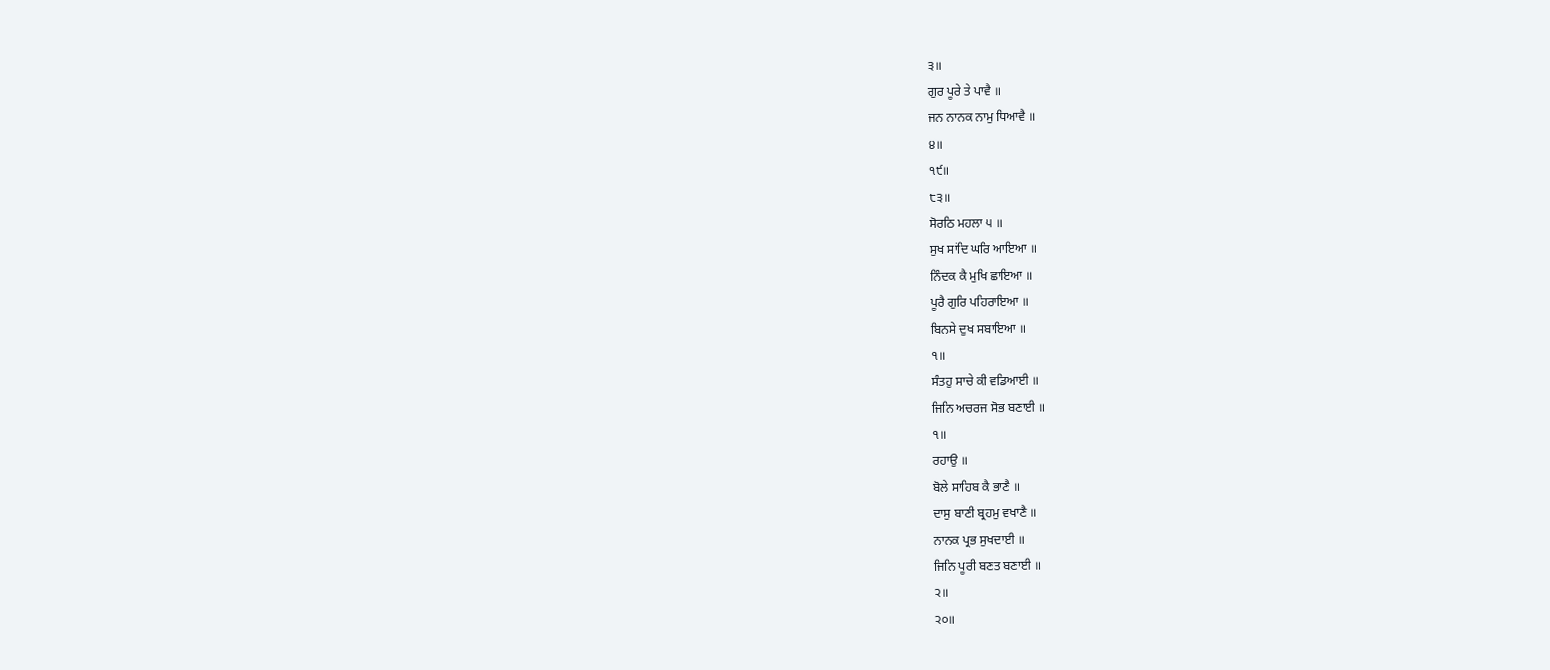੩॥
ਗੁਰ ਪੂਰੇ ਤੇ ਪਾਵੈ ॥
ਜਨ ਨਾਨਕ ਨਾਮੁ ਧਿਆਵੈ ॥
੪॥
੧੯॥
੮੩॥
ਸੋਰਠਿ ਮਹਲਾ ੫ ॥
ਸੁਖ ਸਾਂਦਿ ਘਰਿ ਆਇਆ ॥
ਨਿੰਦਕ ਕੈ ਮੁਖਿ ਛਾਇਆ ॥
ਪੂਰੈ ਗੁਰਿ ਪਹਿਰਾਇਆ ॥
ਬਿਨਸੇ ਦੁਖ ਸਬਾਇਆ ॥
੧॥
ਸੰਤਹੁ ਸਾਚੇ ਕੀ ਵਡਿਆਈ ॥
ਜਿਨਿ ਅਚਰਜ ਸੋਭ ਬਣਾਈ ॥
੧॥
ਰਹਾਉ ॥
ਬੋਲੇ ਸਾਹਿਬ ਕੈ ਭਾਣੈ ॥
ਦਾਸੁ ਬਾਣੀ ਬ੍ਰਹਮੁ ਵਖਾਣੈ ॥
ਨਾਨਕ ਪ੍ਰਭ ਸੁਖਦਾਈ ॥
ਜਿਨਿ ਪੂਰੀ ਬਣਤ ਬਣਾਈ ॥
੨॥
੨੦॥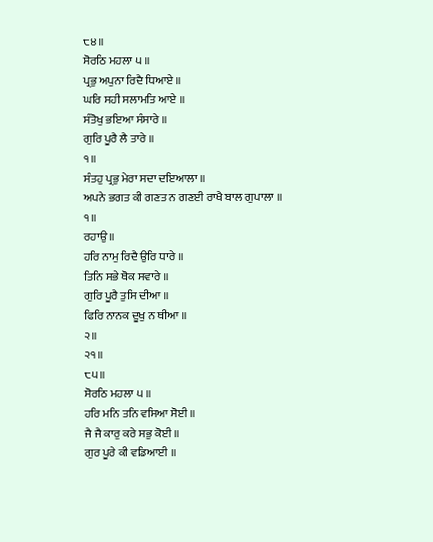੮੪॥
ਸੋਰਠਿ ਮਹਲਾ ੫ ॥
ਪ੍ਰਭੁ ਅਪੁਨਾ ਰਿਦੈ ਧਿਆਏ ॥
ਘਰਿ ਸਹੀ ਸਲਾਮਤਿ ਆਏ ॥
ਸੰਤੋਖੁ ਭਇਆ ਸੰਸਾਰੇ ॥
ਗੁਰਿ ਪੂਰੈ ਲੈ ਤਾਰੇ ॥
੧॥
ਸੰਤਹੁ ਪ੍ਰਭੁ ਮੇਰਾ ਸਦਾ ਦਇਆਲਾ ॥
ਅਪਨੇ ਭਗਤ ਕੀ ਗਣਤ ਨ ਗਣਈ ਰਾਖੈ ਬਾਲ ਗੁਪਾਲਾ ॥
੧॥
ਰਹਾਉ ॥
ਹਰਿ ਨਾਮੁ ਰਿਦੈ ਉਰਿ ਧਾਰੇ ॥
ਤਿਨਿ ਸਭੇ ਥੋਕ ਸਵਾਰੇ ॥
ਗੁਰਿ ਪੂਰੈ ਤੁਸਿ ਦੀਆ ॥
ਫਿਰਿ ਨਾਨਕ ਦੂਖੁ ਨ ਥੀਆ ॥
੨॥
੨੧॥
੮੫॥
ਸੋਰਠਿ ਮਹਲਾ ੫ ॥
ਹਰਿ ਮਨਿ ਤਨਿ ਵਸਿਆ ਸੋਈ ॥
ਜੈ ਜੈ ਕਾਰੁ ਕਰੇ ਸਭੁ ਕੋਈ ॥
ਗੁਰ ਪੂਰੇ ਕੀ ਵਡਿਆਈ ॥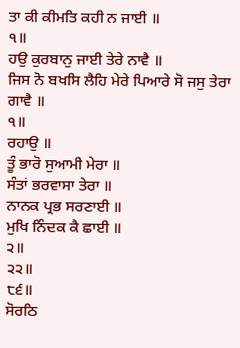ਤਾ ਕੀ ਕੀਮਤਿ ਕਹੀ ਨ ਜਾਈ ॥
੧॥
ਹਉ ਕੁਰਬਾਨੁ ਜਾਈ ਤੇਰੇ ਨਾਵੈ ॥
ਜਿਸ ਨੋ ਬਖਸਿ ਲੈਹਿ ਮੇਰੇ ਪਿਆਰੇ ਸੋ ਜਸੁ ਤੇਰਾ ਗਾਵੈ ॥
੧॥
ਰਹਾਉ ॥
ਤੂੰ ਭਾਰੋ ਸੁਆਮੀ ਮੇਰਾ ॥
ਸੰਤਾਂ ਭਰਵਾਸਾ ਤੇਰਾ ॥
ਨਾਨਕ ਪ੍ਰਭ ਸਰਣਾਈ ॥
ਮੁਖਿ ਨਿੰਦਕ ਕੈ ਛਾਈ ॥
੨॥
੨੨॥
੮੬॥
ਸੋਰਠਿ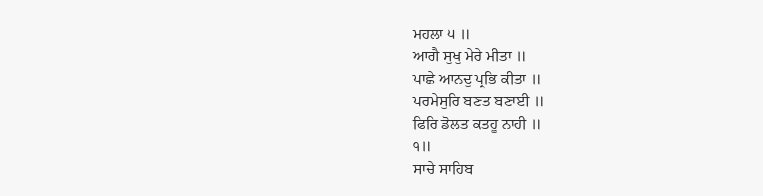ਮਹਲਾ ੫ ॥
ਆਗੈ ਸੁਖੁ ਮੇਰੇ ਮੀਤਾ ॥
ਪਾਛੇ ਆਨਦੁ ਪ੍ਰਭਿ ਕੀਤਾ ॥
ਪਰਮੇਸੁਰਿ ਬਣਤ ਬਣਾਈ ॥
ਫਿਰਿ ਡੋਲਤ ਕਤਹੂ ਨਾਹੀ ॥
੧॥
ਸਾਚੇ ਸਾਹਿਬ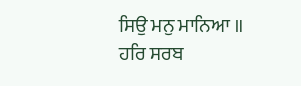ਸਿਉ ਮਨੁ ਮਾਨਿਆ ॥
ਹਰਿ ਸਰਬ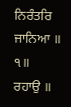ਨਿਰੰਤਰਿ ਜਾਨਿਆ ॥
੧॥
ਰਹਾਉ ॥